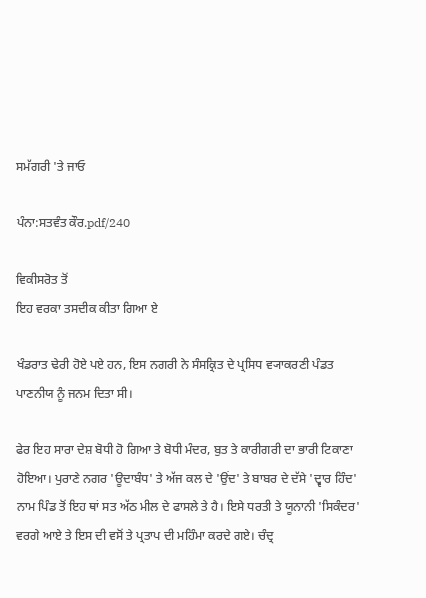ਸਮੱਗਰੀ 'ਤੇ ਜਾਓ

ਪੰਨਾ:ਸਤਵੰਤ ਕੌਰ.pdf/240

ਵਿਕੀਸਰੋਤ ਤੋਂ
ਇਹ ਵਰਕਾ ਤਸਦੀਕ ਕੀਤਾ ਗਿਆ ਏ

ਖੰਡਰਾਤ ਢੇਰੀ ਹੋਏ ਪਏ ਹਨ, ਇਸ ਨਗਰੀ ਨੇ ਸੰਸਕ੍ਰਿਤ ਦੇ ਪ੍ਰਸਿਧ ਵ੍ਯਾਕਰਣੀ ਪੰਡਤ ਪਾਣਨੀਯ ਨੂੰ ਜਨਮ ਦਿਤਾ ਸੀ।

ਫੇਰ ਇਹ ਸਾਰਾ ਦੇਸ਼ ਬੋਧੀ ਹੋ ਗਿਆ ਤੇ ਬੋਧੀ ਮੰਦਰ, ਬੁਤ ਤੇ ਕਾਰੀਗਰੀ ਦਾ ਭਾਰੀ ਟਿਕਾਣਾ ਹੋਇਆ। ਪੁਰਾਣੇ ਨਗਰ 'ਊਦਾਬੰਧ' ਤੇ ਅੱਜ ਕਲ ਦੇ 'ਉਂਦ' ਤੇ ਬਾਬਰ ਦੇ ਦੱਸੇ 'ਦ੍ਵਾਰ ਹਿੰਦ' ਨਾਮ ਪਿੰਡ ਤੋਂ ਇਹ ਥਾਂ ਸਤ ਅੱਠ ਮੀਲ ਦੇ ਫਾਸਲੇ ਤੇ ਹੈ। ਇਸੇ ਧਰਤੀ ਤੇ ਯੂਨਾਨੀ 'ਸਿਕੰਦਰ' ਵਰਗੇ ਆਏ ਤੇ ਇਸ ਦੀ ਵਸੋਂ ਤੇ ਪ੍ਰਤਾਪ ਦੀ ਮਹਿੰਮਾ ਕਰਦੇ ਗਏ। ਚੰਦ੍ਰ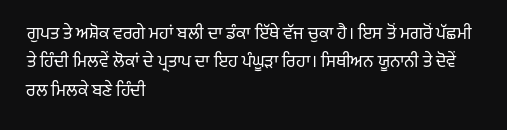ਗੁਪਤ ਤੇ ਅਸ਼ੋਕ ਵਰਗੇ ਮਹਾਂ ਬਲੀ ਦਾ ਡੰਕਾ ਇੱਥੇ ਵੱਜ ਚੁਕਾ ਹੈ। ਇਸ ਤੋਂ ਮਗਰੋਂ ਪੱਛਮੀ ਤੇ ਹਿੰਦੀ ਮਿਲਵੇਂ ਲੋਕਾਂ ਦੇ ਪ੍ਰਤਾਪ ਦਾ ਇਹ ਪੰਘੂੜਾ ਰਿਹਾ। ਸਿਥੀਅਨ ਯੂਨਾਨੀ ਤੇ ਦੋਵੇਂ ਰਲ ਮਿਲਕੇ ਬਣੇ ਹਿੰਦੀ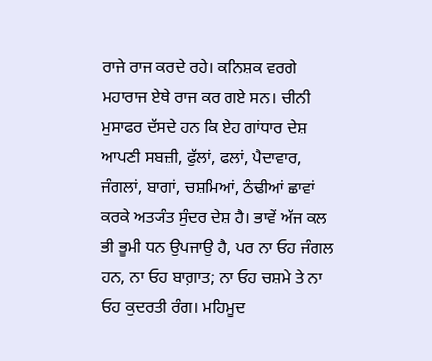ਰਾਜੇ ਰਾਜ ਕਰਦੇ ਰਹੇ। ਕਨਿਸ਼ਕ ਵਰਗੇ ਮਹਾਰਾਜ ਏਥੇ ਰਾਜ ਕਰ ਗਏ ਸਨ। ਚੀਨੀ ਮੁਸਾਫਰ ਦੱਸਦੇ ਹਨ ਕਿ ਏਹ ਗਾਂਧਾਰ ਦੇਸ਼ ਆਪਣੀ ਸਬਜ਼ੀ, ਫੁੱਲਾਂ, ਫਲਾਂ, ਪੈਦਾਵਾਰ, ਜੰਗਲਾਂ, ਬਾਗਾਂ, ਚਸ਼ਮਿਆਂ, ਠੰਢੀਆਂ ਛਾਵਾਂ ਕਰਕੇ ਅਤ੍ਯੰਤ ਸੁੰਦਰ ਦੇਸ਼ ਹੈ। ਭਾਵੇਂ ਅੱਜ ਕਲ ਭੀ ਭੂਮੀ ਧਨ ਉਪਜਾਉ ਹੈ, ਪਰ ਨਾ ਓਹ ਜੰਗਲ ਹਨ, ਨਾ ਓਹ ਬਾਗ਼ਾਤ; ਨਾ ਓਹ ਚਸ਼ਮੇ ਤੇ ਨਾ ਓਹ ਕੁਦਰਤੀ ਰੰਗ। ਮਹਿਮੂਦ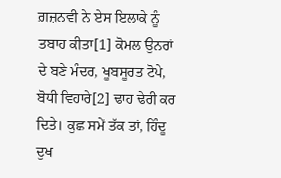ਗ਼ਜ਼ਨਵੀ ਨੇ ਏਸ ਇਲਾਕੇ ਨੂੰ ਤਬਾਹ ਕੀਤਾ[1] ਕੋਮਲ ਉਨਰਾਂ ਦੇ ਬਣੇ ਮੰਦਰ, ਖੂਬਸੂਰਤ ਟੋਪੇ, ਬੋਧੀ ਵਿਹਾਰੇ[2] ਢਾਹ ਢੇਰੀ ਕਰ ਦਿਤੇ। ਕੁਛ ਸਮੇਂ ਤੱਕ ਤਾਂ, ਹਿੰਦੂ ਦੁਖ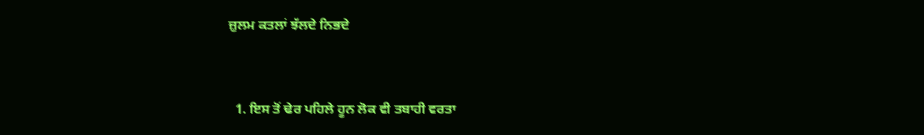ਜ਼ੁਲਮ ਕਤਲਾਂ ਝੱਲਦੇ ਨਿਭਦੇ


  1. ਇਸ ਤੋਂ ਢੇਰ ਪਹਿਲੇ ਹੂਨ ਲੋਕ ਵੀ ਤਬਾਹੀ ਵਰਤਾ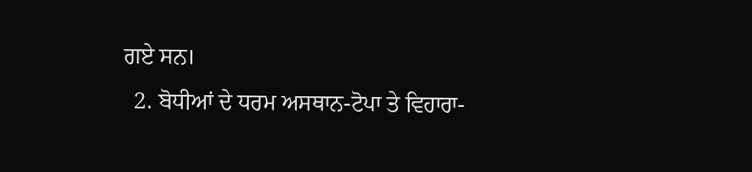ਗਏ ਸਨ।
  2. ਬੋਧੀਆਂ ਦੇ ਧਰਮ ਅਸਥਾਨ-ਟੋਪਾ ਤੇ ਵਿਹਾਰਾ-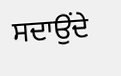ਸਦਾਉਂਦੇ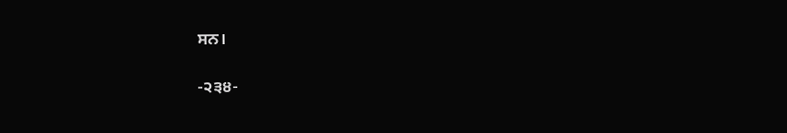ਸਨ।

-੨੩੪-